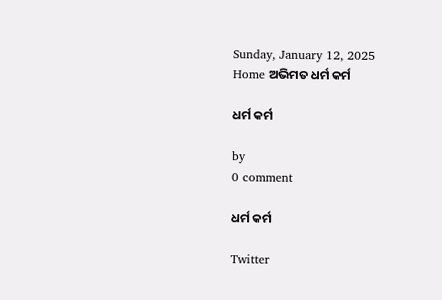Sunday, January 12, 2025
Home ଅଭିମତ ଧର୍ମ କର୍ମ

ଧର୍ମ କର୍ମ

by
0 comment

ଧର୍ମ କର୍ମ

Twitter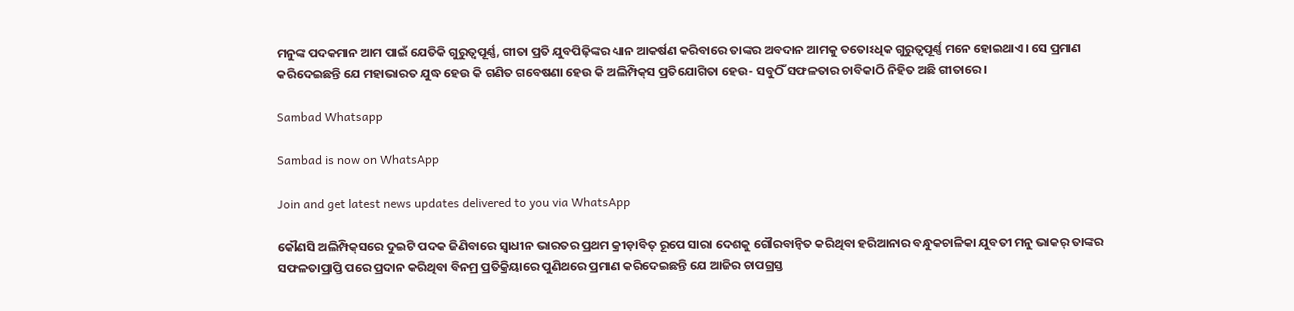ମନୁଙ୍କ ପଦକମାନ ଆମ ପାଇଁ ଯେତିକି ଗୁରୁତ୍ବପୂର୍ଣ୍ଣ, ଗୀତା ପ୍ରତି ଯୁବପିଢ଼ିଙ୍କର ଧ୍ୟାନ ଆକର୍ଷଣ କରିବାରେ ତାଙ୍କର ଅବଦାନ ଆମକୁ ତତୋଽଧିକ ଗୁରୁତ୍ବପୂର୍ଣ୍ଣ ମନେ ହୋଇଥାଏ। ସେ ପ୍ରମାଣ କରିଦେଇଛନ୍ତି ଯେ ମହାଭାରତ ଯୁଦ୍ଧ ହେଉ କି ଗଣିତ ଗବେଷଣା ହେଉ କି ଅଲିମ୍ପିକ୍‌ସ ପ୍ରତିଯୋଗିତା ହେଉ- ସବୁଠିଁ ସଫଳତାର ଚାବିକାଠି ନିହିତ ଅଛି ଗୀତାରେ।

Sambad Whatsapp

Sambad is now on WhatsApp

Join and get latest news updates delivered to you via WhatsApp

କୌଣସି ଅଲିମ୍ପିକ୍‌ସରେ ଦୁଇଟି ପଦକ ଜିଣିବାରେ ସ୍ବାଧୀନ ଭାରତର ପ୍ରଥମ କ୍ରୀଡ଼ାବିତ୍ ରୂପେ ସାରା ଦେଶକୁ ଗୌରବାନ୍ବିତ କରିଥିବା ହରିଆନାର ବନ୍ଧୁକଚାଳିକା ଯୁବତୀ ମନୁ ଭାକର୍‌ ତାଙ୍କର ସଫଳତାପ୍ରାପ୍ତି ପରେ ପ୍ରଦାନ କରିଥିବା ବିନମ୍ର ପ୍ରତିକ୍ରିୟାରେ ପୁଣିଥରେ ପ୍ରମାଣ କରିଦେଇଛନ୍ତି ଯେ ଆଜିର ଚାପଗ୍ରସ୍ତ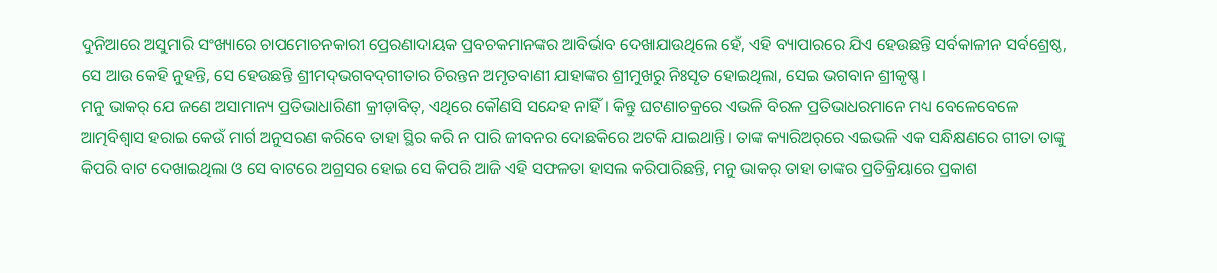ଦୁନିଆରେ ଅସୁମାରି ସଂଖ୍ୟାରେ ଚାପମୋଚନକାରୀ ପ୍ରେରଣାଦାୟକ ପ୍ରବଚକମାନଙ୍କର ଆବିର୍ଭାବ ଦେଖାଯାଉଥିଲେ ହେଁ, ଏହି ବ୍ୟାପାରରେ ଯିଏ ହେଉଛନ୍ତି ସର୍ବକାଳୀନ ସର୍ବଶ୍ରେଷ୍ଠ, ସେ ଆଉ କେହି ନୁହନ୍ତି, ସେ ହେଉଛନ୍ତି ଶ୍ରୀମଦ୍‌ଭଗବଦ୍‌ଗୀତାର ଚିରନ୍ତନ ଅମୃତବାଣୀ ଯାହାଙ୍କର ଶ୍ରୀମୁଖରୁ ନିଃସୃତ ହୋଇଥିଲା, ସେଇ ଭଗବାନ ଶ୍ରୀକୃଷ୍ଣ।
ମନୁ ଭାକର୍ ଯେ ଜଣେ ଅସାମାନ୍ୟ ପ୍ରତିଭାଧାରିଣୀ କ୍ରୀଡ଼ାବିତ୍, ଏଥିରେ କୌଣସି ସନ୍ଦେହ ନାହିଁ। କିନ୍ତୁ ଘଟଣାଚକ୍ରରେ ଏଭଳି ବିରଳ ପ୍ରତିଭାଧରମାନେ ମଧ୍ୟ ବେଳେବେଳେ ଆତ୍ମବିଶ୍ବାସ ହରାଇ କେଉଁ ମାର୍ଗ ଅନୁସରଣ କରିବେ ତାହା ସ୍ଥିର କରି ନ ପାରି ଜୀବନର ଦୋଛକିରେ ଅଟକି ଯାଇଥାନ୍ତି। ତାଙ୍କ କ୍ୟାରିଅର୍‌ରେ ଏଇଭଳି ଏକ ସନ୍ଧିକ୍ଷଣରେ ଗୀତା ତାଙ୍କୁ କିପରି ବାଟ ଦେଖାଇଥିଲା ଓ ସେ ବାଟରେ ଅଗ୍ରସର ହୋଇ ସେ କିପରି ଆଜି ଏହି ସଫଳତା ହାସଲ କରିପାରିଛନ୍ତି, ମନୁ ଭାକର୍ ତାହା ତାଙ୍କର ପ୍ରତିକ୍ରିୟାରେ ପ୍ରକାଶ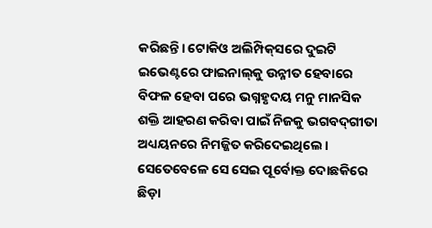କରିଛନ୍ତି। ଟୋକିଓ ଅଲିମ୍ପିକ୍‌ସରେ ଦୁଇଟି ଇଭେଣ୍ଟରେ ଫାଇନାଲ୍‌କୁ ଉନ୍ନୀତ ହେବାରେ ବିଫଳ ହେବା ପରେ ଭଗ୍ନହୃଦୟ ମନୁ ମାନସିକ ଶକ୍ତି ଆହରଣ କରିବା ପାଇଁ ନିଜକୁ ଭଗବଦ୍‌ଗୀତା ଅଧ୍ୟୟନରେ ନିମଜ୍ଜିତ କରିଦେଇଥିଲେ। ସେତେବେଳେ ସେ ସେଇ ପୂର୍ବୋକ୍ତ ଦୋଛକିରେ ଛିଡ଼ା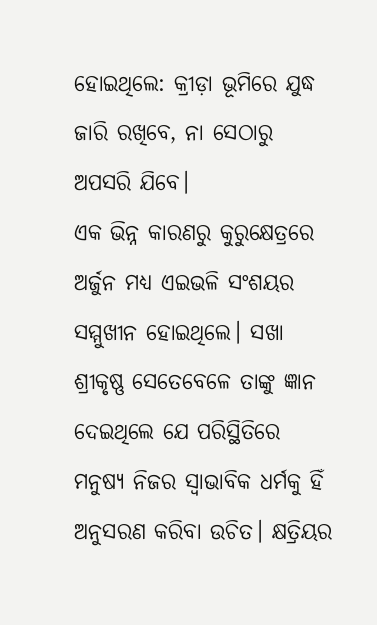ହୋଇଥିଲେ: କ୍ରୀଡ଼ା ଭୂମିରେ ଯୁଦ୍ଧ ଜାରି ରଖିବେ, ନା ସେଠା‌ରୁ ଅପସରି ଯିବେ।
ଏକ ଭିନ୍ନ କାରଣରୁ କୁରୁକ୍ଷେତ୍ରରେ ଅର୍ଜୁନ ମଧ୍ୟ ଏଇଭଳି ସଂଶୟର ସମ୍ମୁଖୀନ ହୋଇଥିଲେ। ସଖା ଶ୍ରୀକୃଷ୍ଣ ସେତେବେଳେ ତାଙ୍କୁ ଜ୍ଞାନ ଦେଇଥିଲେ ଯେ ପରିସ୍ଥିତିରେ ମନୁଷ୍ୟ ନିଜର ସ୍ବାଭାବିକ ଧର୍ମକୁ ହିଁ ଅନୁସରଣ କରିବା ଉଚିତ। କ୍ଷତ୍ରିୟର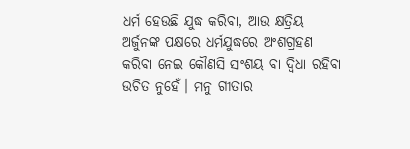ଧର୍ମ ହେଉଛି ଯୁଦ୍ଧ କରିବା, ଆଉ କ୍ଷତ୍ରିୟ ଅର୍ଜୁନଙ୍କ ପକ୍ଷରେ ଧର୍ମଯୁଦ୍ଧରେ ଅଂଶଗ୍ରହଣ କରିବା ନେଇ କୌଣସି ସଂଶୟ ବା ଦ୍ବିଧା ରହିବା ଉଚିତ ନୁହେଁ। ମନୁ ଗୀତାର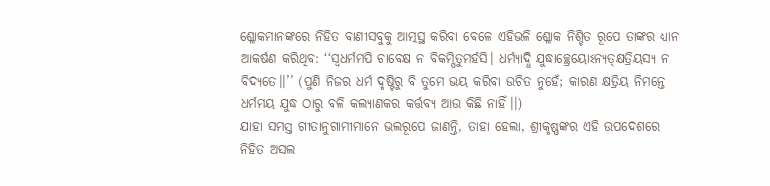ଶ୍ଳୋକମାନଙ୍କରେ ନିହିତ ବାଣୀସବୁକୁ ଆତ୍ମସ୍ଥ କରିବା ବେଳେ ଏହିଭଳି ଶ୍ଳୋକ ନିଶ୍ଚିତ ରୂପେ ତା‌ଙ୍କର ଧ୍ୟାନ ଆକର୍ଷଣ କରିଥିବ: ‘‘ସ୍ବଧର୍ମମପି ଚାବେକ୍ଷ ନ ବିକମ୍ପିତୁମର୍ହସି। ଧର୍ମ୍ୟାଦ୍ଧି ଯୁଦ୍ଧାଚ୍ଛ୍ରେୟୋ‌ଽନ୍ୟତ୍‌କ୍ଷତ୍ରିୟସ୍ୟ ନ ବିଦ୍ୟତେ।।’’ (ପୁଣି ନିଜର ଧର୍ମ ଦୃଷ୍ଟିରୁ ବି ତୁମେ ଭୟ କରିବା ଉଚିତ ନୁହେଁ; କାରଣ କ୍ଷତ୍ରିୟ ନିମନ୍ତେ ଧର୍ମମୟ ଯୁଦ୍ଧ ଠାରୁ ବଳି କଲ୍ୟାଣକର କର୍ତ୍ତବ୍ୟ ଆଉ କିଛି ନାହିଁ।।)
ଯାହା ସମସ୍ତ ଗୀତାନୁଗାମୀମାନେ ଭଲରୂପେ ଜାଣନ୍ତି, ତାହା ହେଲା, ଶ୍ରୀକୃଷ୍ଣଙ୍କର ଏହି ଉପଦେଶରେ ନିହିତ ଅସଲ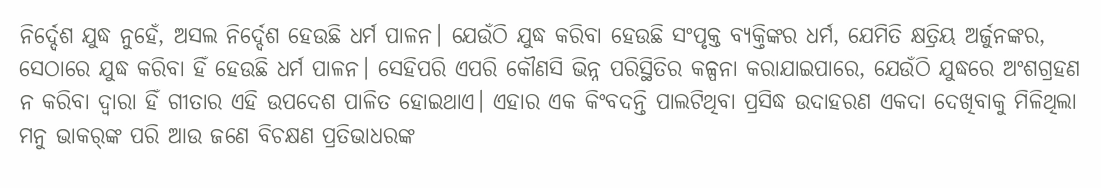ନିର୍ଦ୍ଦେଶ ଯୁଦ୍ଧ ନୁହେଁ, ଅସଲ ନିର୍ଦ୍ଦେଶ ହେଉଛି ଧର୍ମ ପାଳନ। ଯେଉଁଠି ଯୁଦ୍ଧ କରିବା ହେଉଛି ସଂପୃକ୍ତ ବ୍ୟକ୍ତିଙ୍କର ଧର୍ମ, ଯେମିତି କ୍ଷତ୍ରିୟ ଅର୍ଜୁନଙ୍କର, ସେଠାରେ ଯୁଦ୍ଧ କରିବା ହିଁ ହେଉଛି ଧର୍ମ ପାଳନ। ସେହିପରି ଏପରି କୌଣସି ଭିନ୍ନ ପରିସ୍ଥିତିର କଳ୍ପନା କରାଯାଇପାରେ, ଯେଉଁଠି ଯୁଦ୍ଧରେ ଅଂଶଗ୍ରହଣ ନ କରିବା ଦ୍ବାରା ହିଁ ଗୀତାର ଏହି ଉପଦେଶ ପାଳିତ ହୋଇଥା‌ଏ। ଏହାର ଏକ କିଂବଦନ୍ତି ପାଲଟିଥିବା ପ୍ରସିଦ୍ଧ ଉଦାହରଣ ଏକଦା ଦେଖିବାକୁ ମିଳିଥିଲା ମନୁ ଭାକର୍‌ଙ୍କ ପରି ଆଉ ଜଣେ ବିଚକ୍ଷଣ ପ୍ରତିଭାଧରଙ୍କ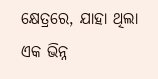କ୍ଷେତ୍ରରେ, ଯାହା ଥିଲା ଏକ ଭିନ୍ନ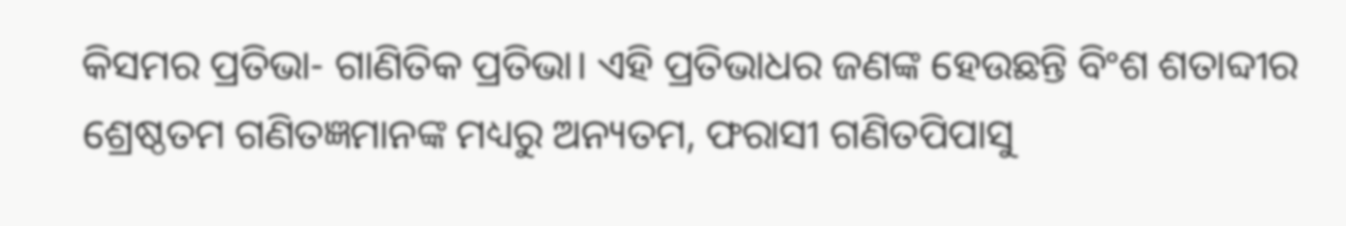କିସମର ପ୍ରତିଭା- ଗାଣିତିକ ପ୍ରତିଭା। ଏହି ପ୍ରତିଭାଧର ଜଣଙ୍କ ହେଉଛନ୍ତି ବିଂଶ ଶତାବ୍ଦୀର ଶ୍ରେଷ୍ଠତମ ଗଣିତଜ୍ଞମାନଙ୍କ ମଧ୍ୟରୁ ଅନ୍ୟତମ, ଫରାସୀ ଗଣିତପିପାସୁ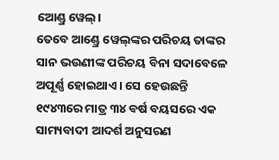ଆ‌େଣ୍ଡ୍ର ୱେଲ୍।
ତେବେ ଆଣ୍ଡ୍ରେ ୱେଲ୍‌ଙ୍କର ପରିଚୟ ତାଙ୍କର ସାନ ଭଉଣୀଙ୍କ ପରିଚୟ ବିନା ସଦାବେଳେ ଅପୂର୍ଣ୍ଣ ହୋଇଥାଏ। ସେ ହେଉଛନ୍ତି ୧୯୪୩ରେ ମାତ୍ର ୩୪ ବର୍ଷ ବୟସରେ ଏକ ସାମ୍ୟବାଦୀ ଆଦର୍ଶ ଅନୁସରଣ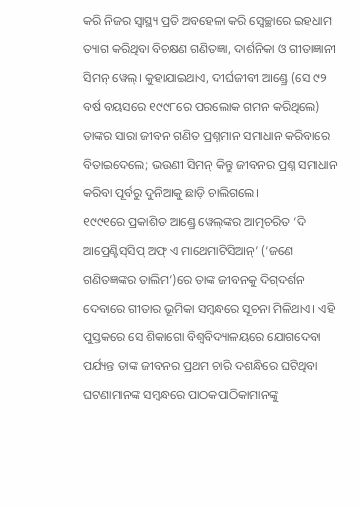କରି ନିଜର ସ୍ବାସ୍ଥ୍ୟ ପ୍ରତି ଅବହେଳା କରି ସ୍ବେଚ୍ଛାରେ ଇହଧାମ ତ୍ୟାଗ କରିଥିବା ବିଚକ୍ଷଣ ଗଣିତଜ୍ଞା, ଦାର୍ଶନିକା ଓ ଗୀତାଜ୍ଞାନୀ ସିମନ୍ ୱେଲ୍। କୁହାଯାଇଥାଏ, ଦୀର୍ଘଜୀବୀ ଆଣ୍ଡ୍ରେ (ସେ ୯୨ ବର୍ଷ ବୟସରେ ୧୯୯୮ରେ ପରଲୋକ ଗମନ କରିଥିଲେ) ତାଙ୍କର ସାରା ଜୀବନ ଗଣିତ ପ୍ରଶ୍ନମାନ ସମାଧାନ କରିବାରେ ବିତାଇଦେଲେ; ଭଉଣୀ ସିମନ୍ କିନ୍ତୁ ଜୀବନର ପ୍ରଶ୍ନ ସମାଧାନ କରିବା ପୂର୍ବରୁ ଦୁନିଆକୁ ଛାଡ଼ି ଚାଲିଗଲେ।
୧୯୯୧ରେ ପ୍ରକାଶିତ ଆଣ୍ଡ୍ରେ ୱେଲ୍‌ଙ୍କର ଆତ୍ମଚରିତ ‘ଦି ଆପ୍ରେଣ୍ଟିସ୍‌ସିପ୍ ଅଫ୍ ଏ ମାଥେମାଟିସିଆନ୍’ (‘ଜଣେ ଗଣିତଜ୍ଞଙ୍କର ତାଲିମ’)ରେ ତାଙ୍କ ଜୀବନକୁ ଦିଗ୍‌ଦର୍ଶନ ଦେବାରେ ଗୀତାର ଭୂମିକା ସମ୍ବନ୍ଧରେ ସୂଚନା ମିଳିଥାଏ। ଏହି ପୁସ୍ତକରେ ସେ ଶିକାଗୋ ବିଶ୍ବବିଦ୍ୟାଳୟରେ ଯୋଗଦେବା ପର୍ଯ୍ୟନ୍ତ ତାଙ୍କ ଜୀବନର ପ୍ରଥମ ଚାରି ଦଶନ୍ଧିରେ ଘଟିଥିବା ଘଟଣାମାନଙ୍କ ସମ୍ବନ୍ଧରେ ପାଠକପାଠିକାମାନଙ୍କୁ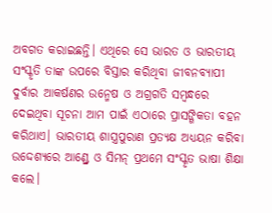ଅବଗତ କରାଇଛନ୍ତି। ଏଥିରେ ସେ ଭାରତ ଓ ଭାରତୀୟ ସଂସ୍କୃତି ତାଙ୍କ ଉପରେ ବିସ୍ତାର କରିଥିବା ଜୀବନବ୍ୟାପୀ ଦୁର୍ବାର ଆକର୍ଷଣର ଉନ୍ମେଷ ଓ ଅଗ୍ରଗତି ସମ୍ବନ୍ଧରେ ଦେଇଥିବା ସୂଚନା ଆମ ପାଇଁ ଏଠାରେ ପ୍ରାସଙ୍ଗିକତା ବହନ କରିଥାଏ। ଭାରତୀୟ ଶାସ୍ତ୍ରପୁରାଣ ପ୍ରତ୍ୟକ୍ଷ ଅଧ୍ୟୟନ କରିବା ଉଦ୍ଦେଶ୍ୟରେ ଆଣ୍ଡ୍ରେ ଓ ସିମନ୍ ପ୍ରଥମେ ସଂସ୍କୃତ ଭାଷା ଶିକ୍ଷା କଲେ।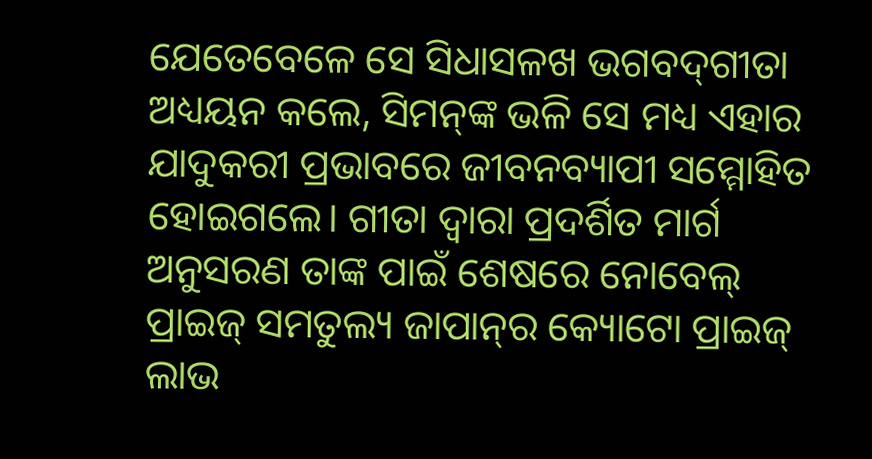ଯେତେବେଳେ ସେ ସିଧାସଳଖ ଭଗବଦ୍‌ଗୀତା ଅଧ୍ୟୟନ କଲେ, ସିମନ୍‌ଙ୍କ ଭଳି ସେ ମଧ୍ୟ ଏହାର ଯାଦୁକରୀ ପ୍ରଭାବରେ ଜୀବନବ୍ୟାପୀ ସମ୍ମୋହିତ ହୋଇଗଲେ। ଗୀତା ଦ୍ବାରା ପ୍ରଦର୍ଶିତ ମାର୍ଗ ଅନୁସରଣ ତାଙ୍କ ପାଇଁ ଶେଷରେ ନୋବେଲ୍ ପ୍ରାଇଜ୍ ସମତୁଲ୍ୟ ଜାପାନ୍‌ର କ୍ୟୋଟୋ ପ୍ରାଇଜ୍ ଲାଭ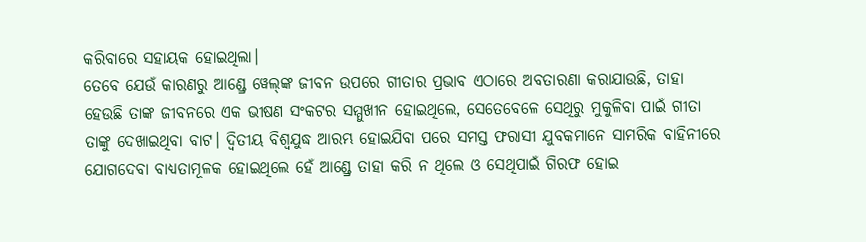କରିବାରେ ସହାୟକ ହୋଇଥିଲା।
ତେବେ ଯେଉଁ କାରଣରୁ ଆଣ୍ଡ୍ରେ ୱେଲ୍‌ଙ୍କ ଜୀବନ ଉପରେ ଗୀତାର ପ୍ରଭାବ ଏଠାରେ ଅବତାରଣା କରାଯାଉଛି, ତାହା ହେଉଛି ତାଙ୍କ ଜୀବନରେ ଏକ ଭୀଷଣ ସଂକଟ‌ର ସମ୍ମୁଖୀନ ହୋଇଥିଲେ, ସେତେବେଳେ ସେଥିରୁ ମୁକୁଳିବା ପାଇଁ ଗୀତା ତାଙ୍କୁ ଦେଖାଇଥିବା ବାଟ। ଦ୍ବିତୀୟ ବିଶ୍ବଯୁଦ୍ଧ ଆରମ୍ଭ ହୋଇଯିବା ପରେ ସମସ୍ତ ଫରାସୀ ଯୁବକମାନେ ସାମରିକ ବାହିନୀରେ ଯୋଗଦେବା ବାଧ୍ୟତାମୂଳକ ହୋଇଥିଲେ ହେଁ ଆଣ୍ଡ୍ରେ ତାହା କରି ନ ଥିଲେ ଓ ସେଥିପାଇଁ ଗିରଫ ହୋଇ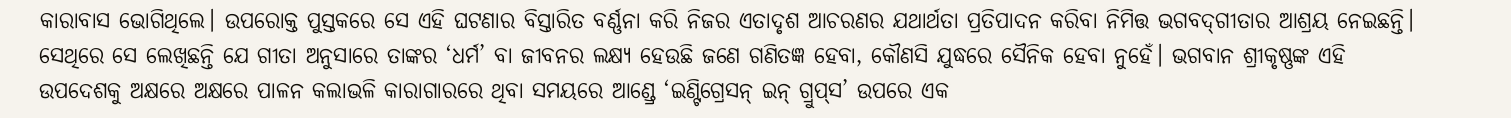କାରାବାସ ଭୋଗିଥିଲେ। ଉପରୋକ୍ତ ପୁସ୍ତକରେ ସେ ଏହି ଘଟଣାର ବିସ୍ତାରିତ ବର୍ଣ୍ଣନା କରି ନିଜର ଏତାଦୃଶ ଆଚରଣର ଯଥାର୍ଥତା ପ୍ରତିପାଦନ କରିବା ନିମିତ୍ତ ଭଗବଦ୍‌ଗୀତାର ଆଶ୍ରୟ ନେଇଛନ୍ତି। ସେଥିରେ ସେ ଲେଖିଛନ୍ତି ଯେ ଗୀତା ଅନୁସାରେ ତାଙ୍କର ‘ଧର୍ମ’ ବା ଜୀବନର ଲକ୍ଷ୍ୟ ହେଉଛି ଜଣେ ଗଣିତଜ୍ଞ ହେବା, କୌଣସି ଯୁଦ୍ଧରେ ସୈନିକ ହେବା ନୁହେଁ। ଭଗବାନ ଶ୍ରୀକୃଷ୍ଣଙ୍କ ଏହି ଉପଦେଶକୁ ଅକ୍ଷରେ ଅକ୍ଷରେ ପାଳନ କଲାଭଳି କାରାଗାରରେ ଥିବା ସମୟରେ ଆଣ୍ଡ୍ରେ ‘ଇଣ୍ଟିଗ୍ରେସନ୍ ଇନ୍ ଗ୍ରୁପ୍‌ସ’ ଉପରେ ଏକ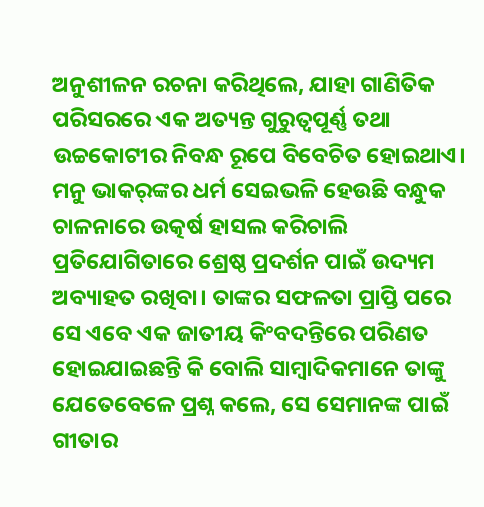ଅନୁଶୀଳନ ରଚନା କରିଥିଲେ, ଯାହା ଗାଣିତିକ ପରିସରରେ ଏକ ଅତ୍ୟନ୍ତ ଗୁରୁତ୍ବପୂର୍ଣ୍ଣ ତଥା ଉଚ୍ଚକୋଟୀର ନିବନ୍ଧ ରୂପେ ବିବେଚିତ ହୋଇଥାଏ।
ମନୁ ଭାକର୍‌ଙ୍କର ଧର୍ମ ସେଇଭଳି ହେଉଛି ବନ୍ଧୁକ ଚାଳନାରେ ଉତ୍କର୍ଷ ହାସଲ କରିଚାଲି ପ୍ରତିଯୋଗିତାରେ ଶ୍ରେଷ୍ଠ ପ୍ରଦର୍ଶନ ପାଇଁ ଉଦ୍ୟମ ଅବ୍ୟାହତ ରଖିବା। ତାଙ୍କର ସଫଳତା ପ୍ରାପ୍ତି ପରେ ସେ ଏବେ ଏକ ଜାତୀୟ କିଂବଦନ୍ତିରେ ପରିଣତ ହୋଇଯାଇଛନ୍ତି କି ବୋଲି ସାମ୍ବାଦିକମାନେ ତାଙ୍କୁ ଯେତେବେଳେ ପ୍ରଶ୍ନ କଲେ, ସେ ସେମାନଙ୍କ ପାଇଁ ଗୀତାର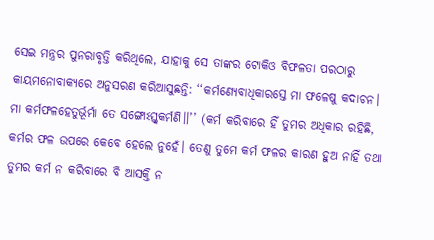ସେଇ ମନ୍ତ୍ରର ପୁନରାବୃତ୍ତି କରିଥିଲେ, ଯାହାକୁ ସେ ତାଙ୍କର ଟୋକିଓ ବିଫଳତା ପରଠାରୁ କାୟମନୋବାକ୍ୟରେ ଅନୁସରଣ କରିଆସୁଛନ୍ତି: ‘‘କର୍ମଣ୍ୟେବାଧିକାରସ୍ତେ ମା ଫଳେଷୁ କଦାଚନ। ମା କର୍ମଫଳହେତୁର୍ଭୂର୍ମା ତେ ସଙ୍ଗୋଽସ୍ତ୍ବକର୍ମଣି।।’’ (କର୍ମ କରିବାରେ ହିଁ ତୁମର ଅଧିକାର ରହିଛି, କର୍ମର ଫଳ ଉପରେ କେବେ ହେଲେ ନୁହେଁ। ତେଣୁ ତୁମେ କର୍ମ ଫଳର କାରଣ ହୁଅ ନାହିଁ ତଥା ତୁମର କର୍ମ ନ କରିବାରେ ବି ଆସକ୍ତି ନ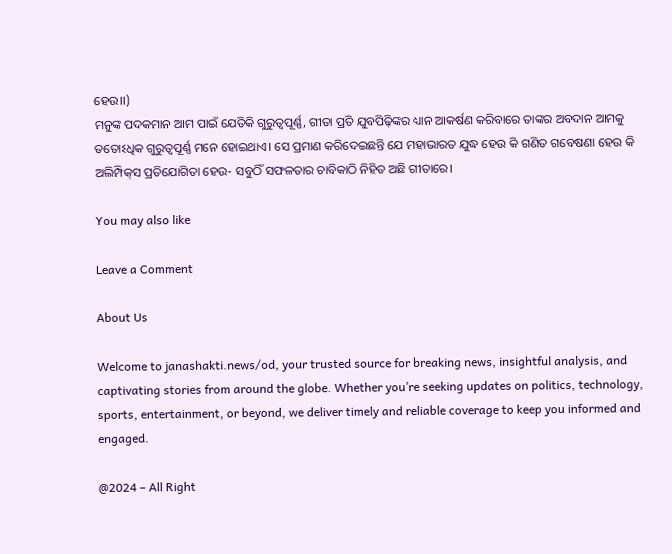ହେଉ।।)
ମନୁଙ୍କ ପଦକମାନ ଆମ ପାଇଁ ଯେତିକି ଗୁରୁତ୍ବପୂର୍ଣ୍ଣ, ଗୀତା ପ୍ରତି ଯୁବପିଢ଼ିଙ୍କର ଧ୍ୟାନ ଆକର୍ଷଣ କରିବାରେ ତାଙ୍କର ଅବଦାନ ଆମକୁ ତତୋଽଧିକ ଗୁରୁତ୍ବପୂର୍ଣ୍ଣ ମନେ ହୋଇଥାଏ। ସେ ପ୍ରମାଣ କରିଦେଇଛନ୍ତି ଯେ ମହାଭାରତ ଯୁଦ୍ଧ ହେଉ କି ଗଣିତ ଗବେଷଣା ହେଉ କି ଅଲିମ୍ପିକ୍‌ସ ପ୍ରତିଯୋଗିତା ହେଉ- ସବୁଠିଁ ସଫଳତାର ଚାବିକାଠି ନିହିତ ଅଛି ଗୀତାରେ।

You may also like

Leave a Comment

About Us

Welcome to janashakti.news/od, your trusted source for breaking news, insightful analysis, and captivating stories from around the globe. Whether you’re seeking updates on politics, technology, sports, entertainment, or beyond, we deliver timely and reliable coverage to keep you informed and engaged.

@2024 – All Right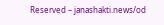Reserved – janashakti.news/od